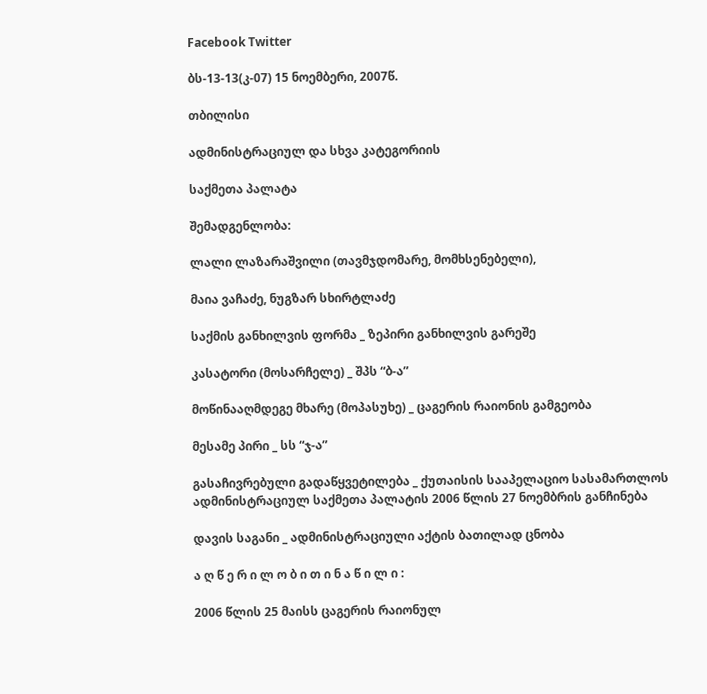Facebook Twitter

ბს-13-13(კ-07) 15 ნოემბერი, 2007წ.

თბილისი

ადმინისტრაციულ და სხვა კატეგორიის

საქმეთა პალატა

შემადგენლობა:

ლალი ლაზარაშვილი (თავმჯდომარე, მომხსენებელი),

მაია ვაჩაძე, ნუგზარ სხირტლაძე

საქმის განხილვის ფორმა _ ზეპირი განხილვის გარეშე

კასატორი (მოსარჩელე) _ შპს “ბ-ა”

მოწინააღმდეგე მხარე (მოპასუხე) _ ცაგერის რაიონის გამგეობა

მესამე პირი _ სს “ჯ-ა”

გასაჩივრებული გადაწყვეტილება _ ქუთაისის სააპელაციო სასამართლოს ადმინისტრაციულ საქმეთა პალატის 2006 წლის 27 ნოემბრის განჩინება

დავის საგანი _ ადმინისტრაციული აქტის ბათილად ცნობა

ა ღ წ ე რ ი ლ ო ბ ი თ ი ნ ა წ ი ლ ი :

2006 წლის 25 მაისს ცაგერის რაიონულ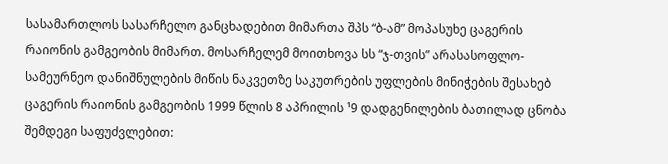სასამართლოს სასარჩელო განცხადებით მიმართა შპს “ბ-ამ” მოპასუხე ცაგერის რაიონის გამგეობის მიმართ. მოსარჩელემ მოითხოვა სს “ჯ-თვის” არასასოფლო-სამეურნეო დანიშნულების მიწის ნაკვეთზე საკუთრების უფლების მინიჭების შესახებ ცაგერის რაიონის გამგეობის 1999 წლის 8 აპრილის ¹9 დადგენილების ბათილად ცნობა შემდეგი საფუძვლებით: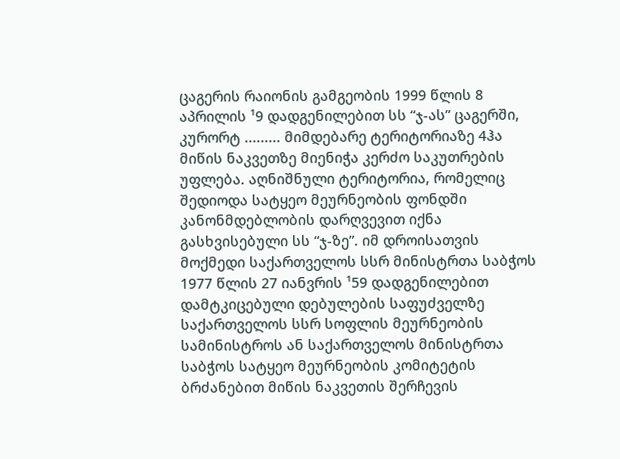ცაგერის რაიონის გამგეობის 1999 წლის 8 აპრილის ¹9 დადგენილებით სს “ჯ-ას” ცაგერში, კურორტ ......... მიმდებარე ტერიტორიაზე 4ჰა მიწის ნაკვეთზე მიენიჭა კერძო საკუთრების უფლება. აღნიშნული ტერიტორია, რომელიც შედიოდა სატყეო მეურნეობის ფონდში კანონმდებლობის დარღვევით იქნა გასხვისებული სს “ჯ-ზე”. იმ დროისათვის მოქმედი საქართველოს სსრ მინისტრთა საბჭოს 1977 წლის 27 იანვრის ¹59 დადგენილებით დამტკიცებული დებულების საფუძველზე საქართველოს სსრ სოფლის მეურნეობის სამინისტროს ან საქართველოს მინისტრთა საბჭოს სატყეო მეურნეობის კომიტეტის ბრძანებით მიწის ნაკვეთის შერჩევის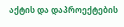აქტის და დაპროექტების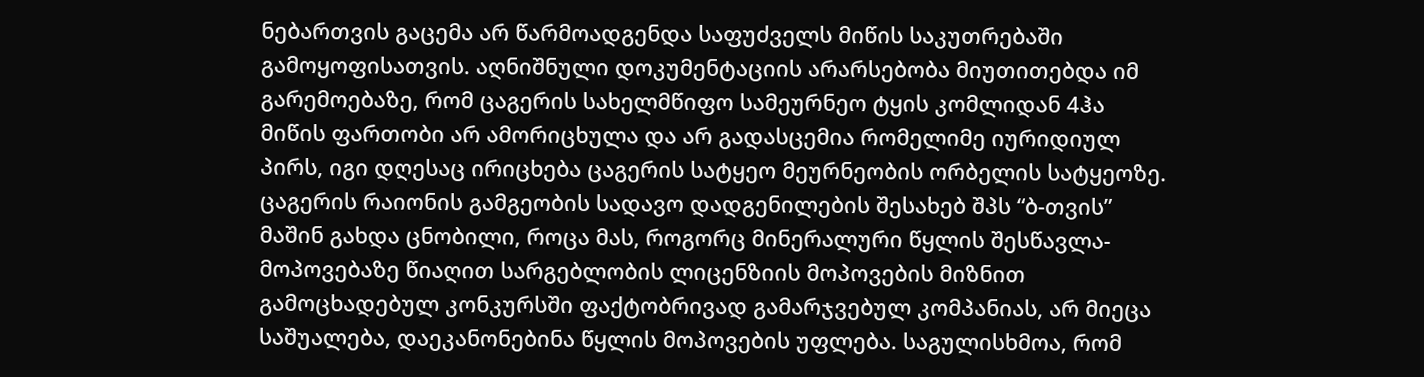ნებართვის გაცემა არ წარმოადგენდა საფუძველს მიწის საკუთრებაში გამოყოფისათვის. აღნიშნული დოკუმენტაციის არარსებობა მიუთითებდა იმ გარემოებაზე, რომ ცაგერის სახელმწიფო სამეურნეო ტყის კომლიდან 4ჰა მიწის ფართობი არ ამორიცხულა და არ გადასცემია რომელიმე იურიდიულ პირს, იგი დღესაც ირიცხება ცაგერის სატყეო მეურნეობის ორბელის სატყეოზე. ცაგერის რაიონის გამგეობის სადავო დადგენილების შესახებ შპს “ბ-თვის” მაშინ გახდა ცნობილი, როცა მას, როგორც მინერალური წყლის შესწავლა-მოპოვებაზე წიაღით სარგებლობის ლიცენზიის მოპოვების მიზნით გამოცხადებულ კონკურსში ფაქტობრივად გამარჯვებულ კომპანიას, არ მიეცა საშუალება, დაეკანონებინა წყლის მოპოვების უფლება. საგულისხმოა, რომ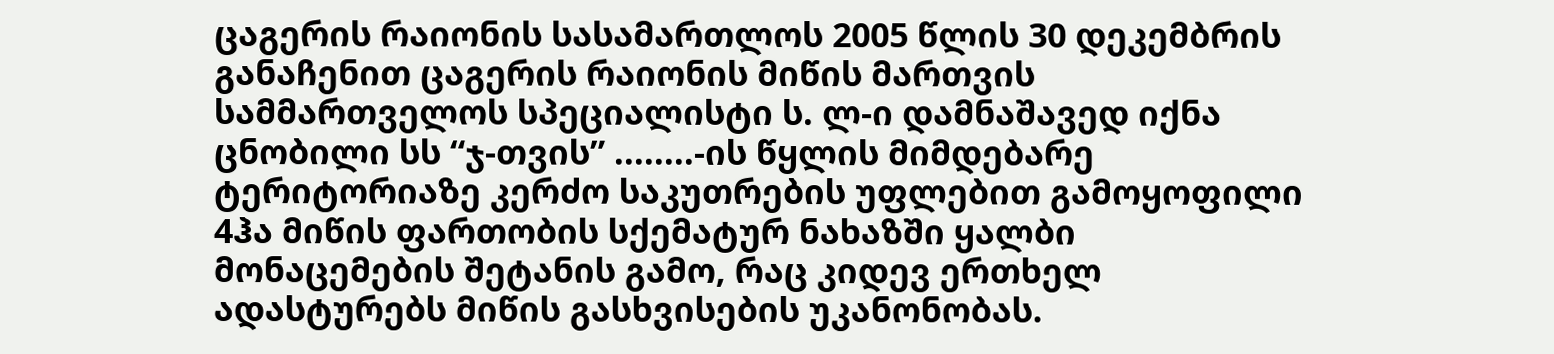ცაგერის რაიონის სასამართლოს 2005 წლის 30 დეკემბრის განაჩენით ცაგერის რაიონის მიწის მართვის სამმართველოს სპეციალისტი ს. ლ-ი დამნაშავედ იქნა ცნობილი სს “ჯ-თვის” ........-ის წყლის მიმდებარე ტერიტორიაზე კერძო საკუთრების უფლებით გამოყოფილი 4ჰა მიწის ფართობის სქემატურ ნახაზში ყალბი მონაცემების შეტანის გამო, რაც კიდევ ერთხელ ადასტურებს მიწის გასხვისების უკანონობას.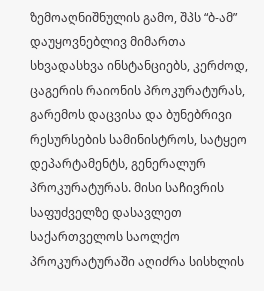ზემოაღნიშნულის გამო, შპს “ბ-ამ” დაუყოვნებლივ მიმართა სხვადასხვა ინსტანციებს, კერძოდ, ცაგერის რაიონის პროკურატურას, გარემოს დაცვისა და ბუნებრივი რესურსების სამინისტროს, სატყეო დეპარტამენტს, გენერალურ პროკურატურას. მისი საჩივრის საფუძველზე დასავლეთ საქართველოს საოლქო პროკურატურაში აღიძრა სისხლის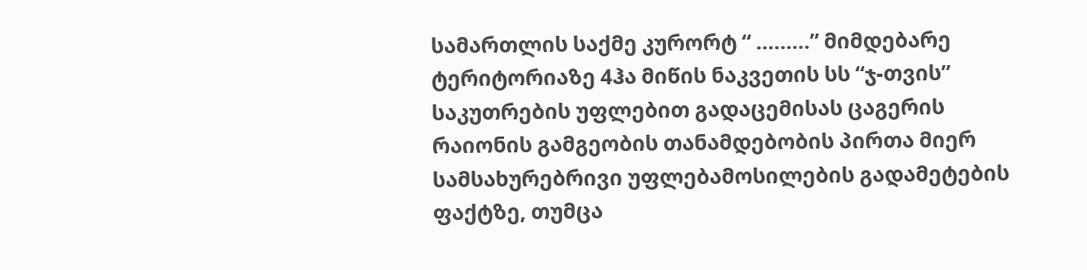სამართლის საქმე კურორტ “ .........” მიმდებარე ტერიტორიაზე 4ჰა მიწის ნაკვეთის სს “ჯ-თვის” საკუთრების უფლებით გადაცემისას ცაგერის რაიონის გამგეობის თანამდებობის პირთა მიერ სამსახურებრივი უფლებამოსილების გადამეტების ფაქტზე, თუმცა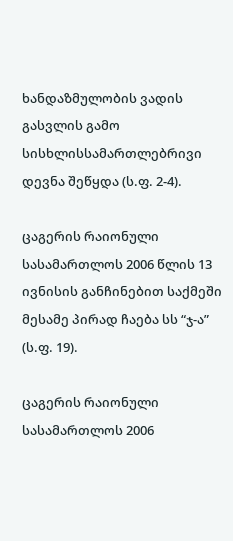ხანდაზმულობის ვადის გასვლის გამო სისხლისსამართლებრივი დევნა შეწყდა (ს.ფ. 2-4).

ცაგერის რაიონული სასამართლოს 2006 წლის 13 ივნისის განჩინებით საქმეში მესამე პირად ჩაება სს “ჯ-ა” (ს.ფ. 19).

ცაგერის რაიონული სასამართლოს 2006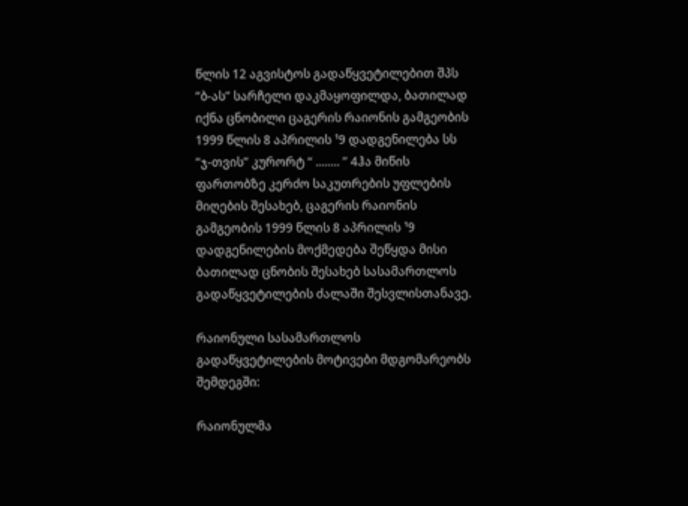წლის 12 აგვისტოს გადაწყვეტილებით შპს “ბ-ას” სარჩელი დაკმაყოფილდა, ბათილად იქნა ცნობილი ცაგერის რაიონის გამგეობის 1999 წლის 8 აპრილის ¹9 დადგენილება სს “ჯ-თვის” კურორტ “ ........ ” 4ჰა მიწის ფართობზე კერძო საკუთრების უფლების მიღების შესახებ, ცაგერის რაიონის გამგეობის 1999 წლის 8 აპრილის ¹9 დადგენილების მოქმედება შეწყდა მისი ბათილად ცნობის შესახებ სასამართლოს გადაწყვეტილების ძალაში შესვლისთანავე.

რაიონული სასამართლოს გადაწყვეტილების მოტივები მდგომარეობს შემდეგში:

რაიონულმა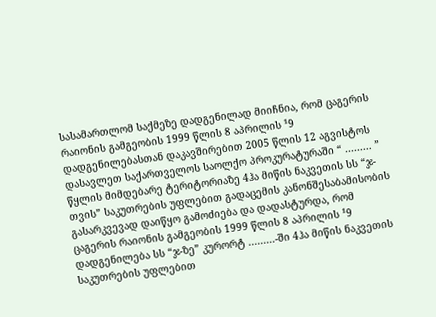სასამართლომ საქმეზე დადგენილად მიიჩნია, რომ ცაგერის რაიონის გამგეობის 1999 წლის 8 აპრილის ¹9 დადგენილებასთან დაკავშირებით 2005 წლის 12 აგვისტოს დასავლეთ საქართველოს საოლქო პროკურატურაში “ ......... ” წყლის მიმდებარე ტერიტორიაზე 4ჰა მიწის ნაკვეთის სს “ჯ-თვის” საკუთრების უფლებით გადაცემის კანონშესაბამისობის გასარკვევად დაიწყო გამოძიება და დადასტურდა, რომ ცაგერის რაიონის გამგეობის 1999 წლის 8 აპრილის ¹9 დადგენილება სს “ჯ-ზე” კურორტ .........-ში 4ჰა მიწის ნაკვეთის საკუთრების უფლებით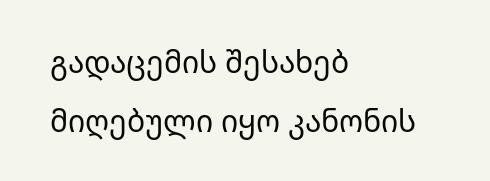გადაცემის შესახებ მიღებული იყო კანონის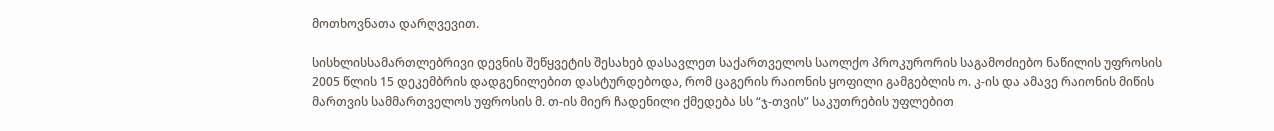მოთხოვნათა დარღვევით.

სისხლისსამართლებრივი დევნის შეწყვეტის შესახებ დასავლეთ საქართველოს საოლქო პროკურორის საგამოძიებო ნაწილის უფროსის 2005 წლის 15 დეკემბრის დადგენილებით დასტურდებოდა, რომ ცაგერის რაიონის ყოფილი გამგებლის ო. კ-ის და ამავე რაიონის მიწის მართვის სამმართველოს უფროსის მ. თ-ის მიერ ჩადენილი ქმედება სს “ჯ-თვის” საკუთრების უფლებით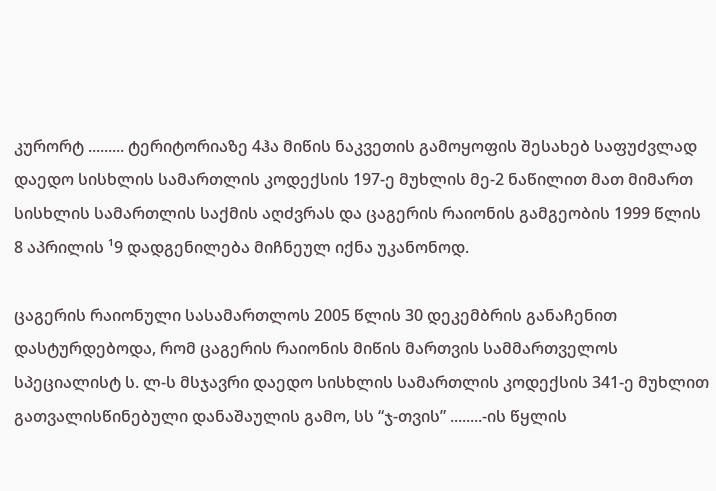კურორტ ......... ტერიტორიაზე 4ჰა მიწის ნაკვეთის გამოყოფის შესახებ საფუძვლად დაედო სისხლის სამართლის კოდექსის 197-ე მუხლის მე-2 ნაწილით მათ მიმართ სისხლის სამართლის საქმის აღძვრას და ცაგერის რაიონის გამგეობის 1999 წლის 8 აპრილის ¹9 დადგენილება მიჩნეულ იქნა უკანონოდ.

ცაგერის რაიონული სასამართლოს 2005 წლის 30 დეკემბრის განაჩენით დასტურდებოდა, რომ ცაგერის რაიონის მიწის მართვის სამმართველოს სპეციალისტ ს. ლ-ს მსჯავრი დაედო სისხლის სამართლის კოდექსის 341-ე მუხლით გათვალისწინებული დანაშაულის გამო, სს “ჯ-თვის” ........-ის წყლის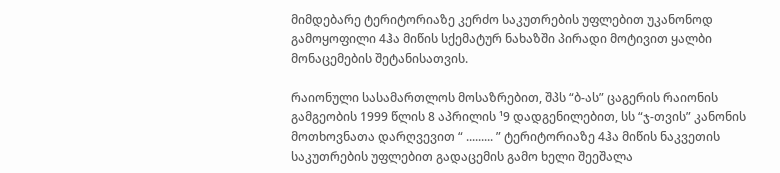მიმდებარე ტერიტორიაზე კერძო საკუთრების უფლებით უკანონოდ გამოყოფილი 4ჰა მიწის სქემატურ ნახაზში პირადი მოტივით ყალბი მონაცემების შეტანისათვის.

რაიონული სასამართლოს მოსაზრებით, შპს “ბ-ას” ცაგერის რაიონის გამგეობის 1999 წლის 8 აპრილის ¹9 დადგენილებით, სს “ჯ-თვის” კანონის მოთხოვნათა დარღვევით “ ......... ” ტერიტორიაზე 4ჰა მიწის ნაკვეთის საკუთრების უფლებით გადაცემის გამო ხელი შეეშალა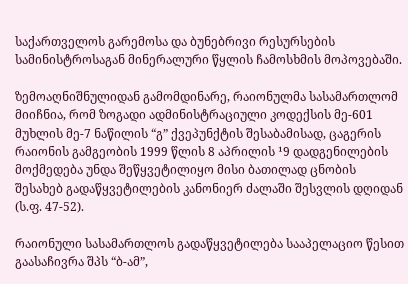საქართველოს გარემოსა და ბუნებრივი რესურსების სამინისტროსაგან მინერალური წყლის ჩამოსხმის მოპოვებაში.

ზემოაღნიშნულიდან გამომდინარე, რაიონულმა სასამართლომ მიიჩნია, რომ ზოგადი ადმინისტრაციული კოდექსის მე-601 მუხლის მე-7 ნაწილის “გ” ქვეპუნქტის შესაბამისად, ცაგერის რაიონის გამგეობის 1999 წლის 8 აპრილის ¹9 დადგენილების მოქმედება უნდა შეწყვეტილიყო მისი ბათილად ცნობის შესახებ გადაწყვეტილების კანონიერ ძალაში შესვლის დღიდან (ს.ფ. 47-52).

რაიონული სასამართლოს გადაწყვეტილება სააპელაციო წესით გაასაჩივრა შპს “ბ-ამ”,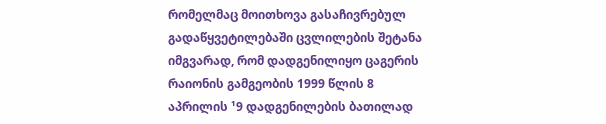რომელმაც მოითხოვა გასაჩივრებულ გადაწყვეტილებაში ცვლილების შეტანა იმგვარად, რომ დადგენილიყო ცაგერის რაიონის გამგეობის 1999 წლის 8 აპრილის ¹9 დადგენილების ბათილად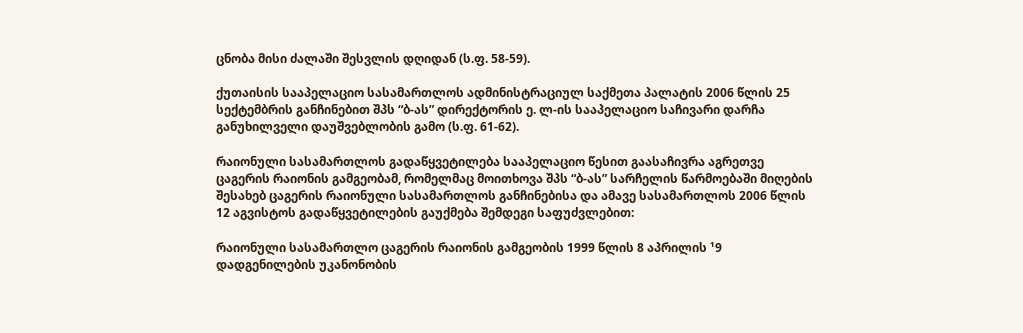ცნობა მისი ძალაში შესვლის დღიდან (ს.ფ. 58-59).

ქუთაისის სააპელაციო სასამართლოს ადმინისტრაციულ საქმეთა პალატის 2006 წლის 25 სექტემბრის განჩინებით შპს “ბ-ას” დირექტორის ე. ლ-ის სააპელაციო საჩივარი დარჩა განუხილველი დაუშვებლობის გამო (ს.ფ. 61-62).

რაიონული სასამართლოს გადაწყვეტილება სააპელაციო წესით გაასაჩივრა აგრეთვე ცაგერის რაიონის გამგეობამ, რომელმაც მოითხოვა შპს “ბ-ას” სარჩელის წარმოებაში მიღების შესახებ ცაგერის რაიონული სასამართლოს განჩინებისა და ამავე სასამართლოს 2006 წლის 12 აგვისტოს გადაწყვეტილების გაუქმება შემდეგი საფუძვლებით:

რაიონული სასამართლო ცაგერის რაიონის გამგეობის 1999 წლის 8 აპრილის ¹9 დადგენილების უკანონობის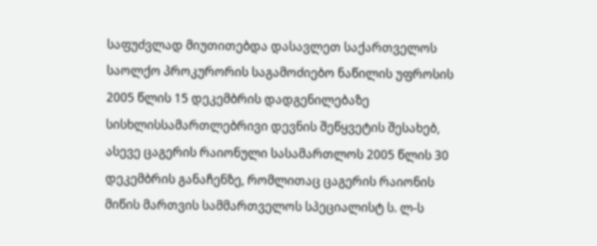საფუძვლად მიუთითებდა დასავლეთ საქართველოს საოლქო პროკურორის საგამოძიებო ნაწილის უფროსის 2005 წლის 15 დეკემბრის დადგენილებაზე სისხლისსამართლებრივი დევნის შეწყვეტის შესახებ, ასევე ცაგერის რაიონული სასამართლოს 2005 წლის 30 დეკემბრის განაჩენზე, რომლითაც ცაგერის რაიონის მიწის მართვის სამმართველოს სპეციალისტ ს. ლ-ს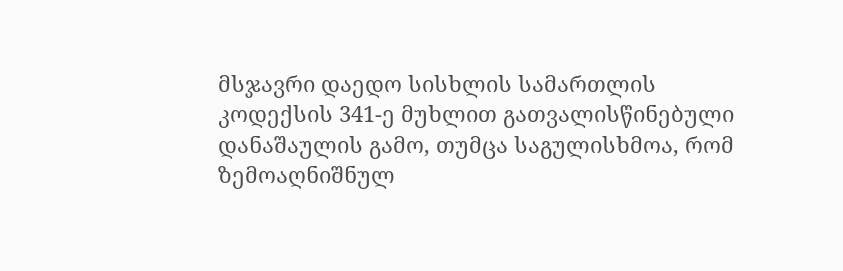მსჯავრი დაედო სისხლის სამართლის კოდექსის 341-ე მუხლით გათვალისწინებული დანაშაულის გამო, თუმცა საგულისხმოა, რომ ზემოაღნიშნულ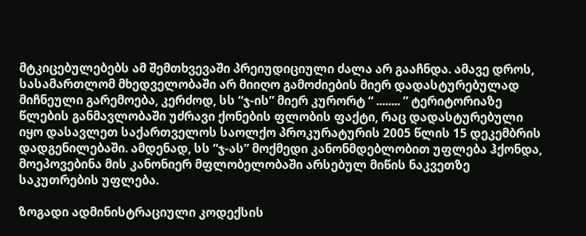მტკიცებულებებს ამ შემთხვევაში პრეიუდიციული ძალა არ გააჩნდა. ამავე დროს, სასამართლომ მხედველობაში არ მიიღო გამოძიების მიერ დადასტურებულად მიჩნეული გარემოება, კერძოდ, სს “ჯ-ის” მიერ კურორტ “ ........ ” ტერიტორიაზე წლების განმავლობაში უძრავი ქონების ფლობის ფაქტი, რაც დადასტურებული იყო დასავლეთ საქართველოს საოლქო პროკურატურის 2005 წლის 15 დეკემბრის დადგენილებაში. ამდენად, სს “ჯ-ას” მოქმედი კანონმდებლობით უფლება ჰქონდა, მოეპოვებინა მის კანონიერ მფლობელობაში არსებულ მიწის ნაკვეთზე საკუთრების უფლება.

ზოგადი ადმინისტრაციული კოდექსის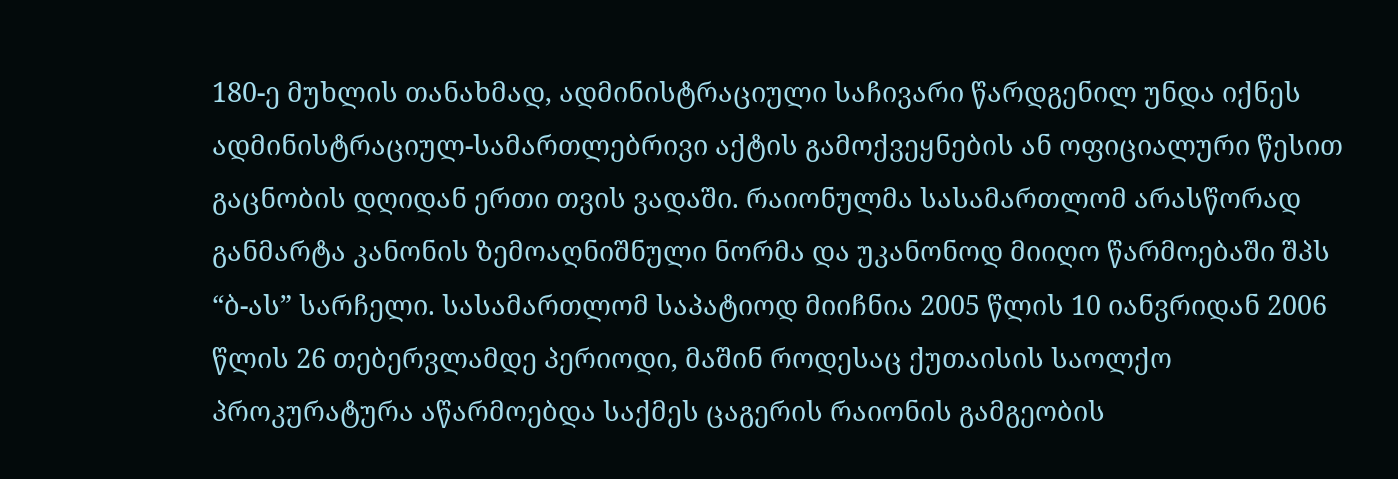180-ე მუხლის თანახმად, ადმინისტრაციული საჩივარი წარდგენილ უნდა იქნეს ადმინისტრაციულ-სამართლებრივი აქტის გამოქვეყნების ან ოფიციალური წესით გაცნობის დღიდან ერთი თვის ვადაში. რაიონულმა სასამართლომ არასწორად განმარტა კანონის ზემოაღნიშნული ნორმა და უკანონოდ მიიღო წარმოებაში შპს “ბ-ას” სარჩელი. სასამართლომ საპატიოდ მიიჩნია 2005 წლის 10 იანვრიდან 2006 წლის 26 თებერვლამდე პერიოდი, მაშინ როდესაც ქუთაისის საოლქო პროკურატურა აწარმოებდა საქმეს ცაგერის რაიონის გამგეობის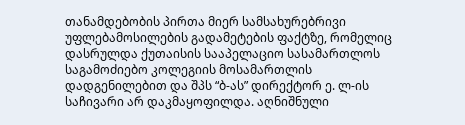თანამდებობის პირთა მიერ სამსახურებრივი უფლებამოსილების გადამეტების ფაქტზე, რომელიც დასრულდა ქუთაისის სააპელაციო სასამართლოს საგამოძიებო კოლეგიის მოსამართლის დადგენილებით და შპს “ბ-ას” დირექტორ ე. ლ-ის საჩივარი არ დაკმაყოფილდა. აღნიშნული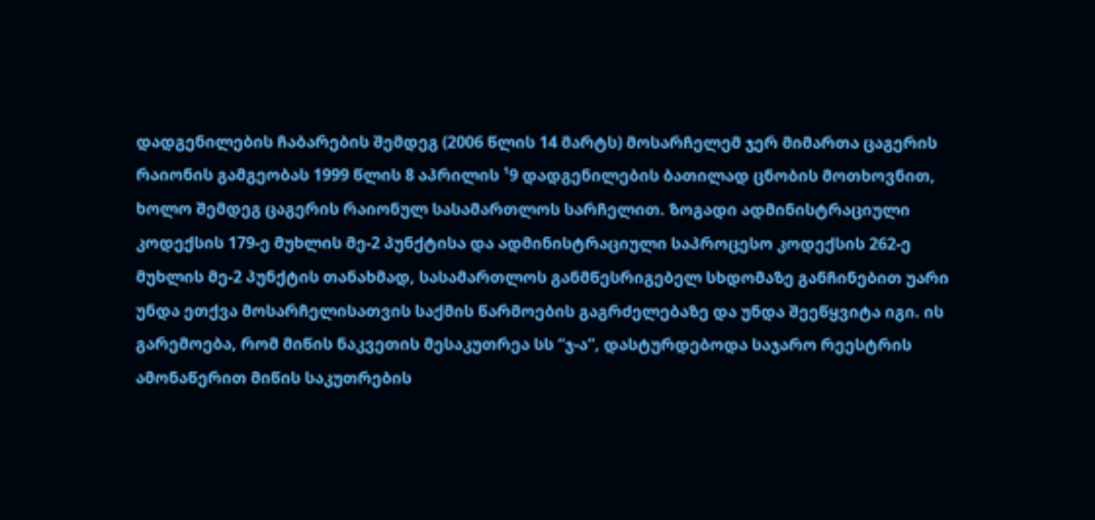დადგენილების ჩაბარების შემდეგ (2006 წლის 14 მარტს) მოსარჩელემ ჯერ მიმართა ცაგერის რაიონის გამგეობას 1999 წლის 8 აპრილის ¹9 დადგენილების ბათილად ცნობის მოთხოვნით, ხოლო შემდეგ ცაგერის რაიონულ სასამართლოს სარჩელით. ზოგადი ადმინისტრაციული კოდექსის 179-ე მუხლის მე-2 პუნქტისა და ადმინისტრაციული საპროცესო კოდექსის 262-ე მუხლის მე-2 პუნქტის თანახმად, სასამართლოს განმწესრიგებელ სხდომაზე განჩინებით უარი უნდა ეთქვა მოსარჩელისათვის საქმის წარმოების გაგრძელებაზე და უნდა შეეწყვიტა იგი. ის გარემოება, რომ მიწის ნაკვეთის მესაკუთრეა სს “ჯ-ა”, დასტურდებოდა საჯარო რეესტრის ამონაწერით მიწის საკუთრების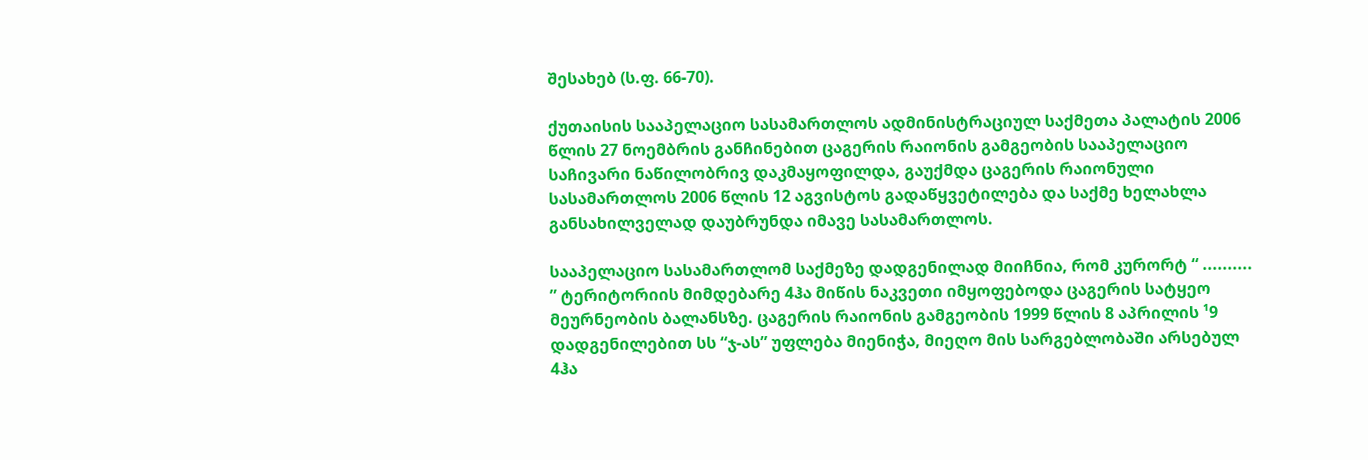შესახებ (ს.ფ. 66-70).

ქუთაისის სააპელაციო სასამართლოს ადმინისტრაციულ საქმეთა პალატის 2006 წლის 27 ნოემბრის განჩინებით ცაგერის რაიონის გამგეობის სააპელაციო საჩივარი ნაწილობრივ დაკმაყოფილდა, გაუქმდა ცაგერის რაიონული სასამართლოს 2006 წლის 12 აგვისტოს გადაწყვეტილება და საქმე ხელახლა განსახილველად დაუბრუნდა იმავე სასამართლოს.

სააპელაციო სასამართლომ საქმეზე დადგენილად მიიჩნია, რომ კურორტ “ .......... ” ტერიტორიის მიმდებარე 4ჰა მიწის ნაკვეთი იმყოფებოდა ცაგერის სატყეო მეურნეობის ბალანსზე. ცაგერის რაიონის გამგეობის 1999 წლის 8 აპრილის ¹9 დადგენილებით სს “ჯ-ას” უფლება მიენიჭა, მიეღო მის სარგებლობაში არსებულ 4ჰა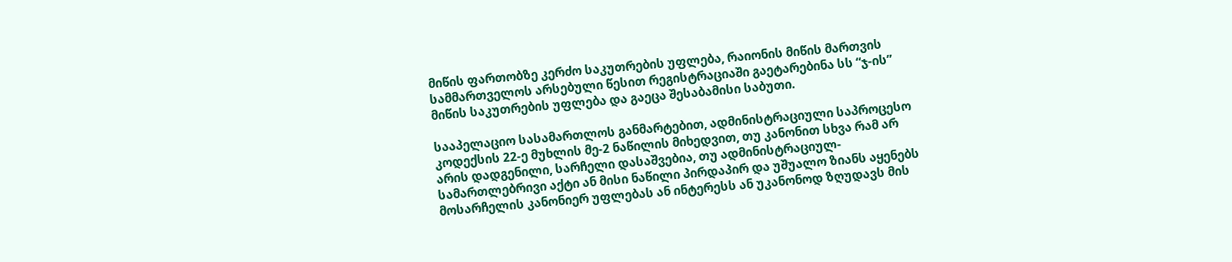მიწის ფართობზე კერძო საკუთრების უფლება, რაიონის მიწის მართვის სამმართველოს არსებული წესით რეგისტრაციაში გაეტარებინა სს “ჯ-ის” მიწის საკუთრების უფლება და გაეცა შესაბამისი საბუთი.

სააპელაციო სასამართლოს განმარტებით, ადმინისტრაციული საპროცესო კოდექსის 22-ე მუხლის მე-2 ნაწილის მიხედვით, თუ კანონით სხვა რამ არ არის დადგენილი, სარჩელი დასაშვებია, თუ ადმინისტრაციულ-სამართლებრივი აქტი ან მისი ნაწილი პირდაპირ და უშუალო ზიანს აყენებს მოსარჩელის კანონიერ უფლებას ან ინტერესს ან უკანონოდ ზღუდავს მის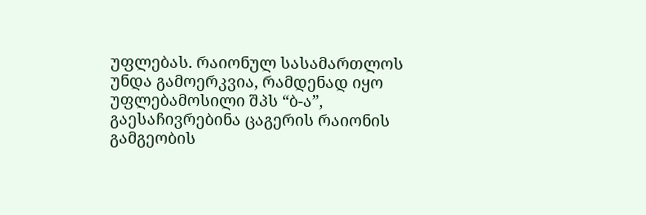უფლებას. რაიონულ სასამართლოს უნდა გამოერკვია, რამდენად იყო უფლებამოსილი შპს “ბ-ა”, გაესაჩივრებინა ცაგერის რაიონის გამგეობის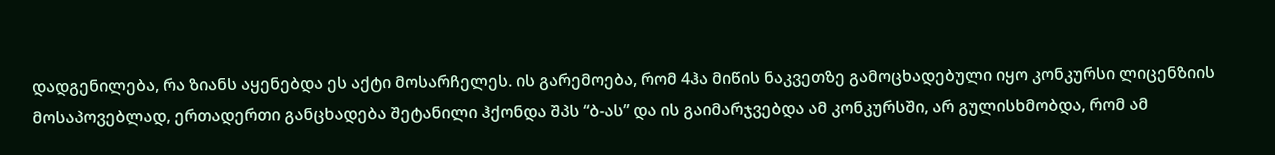დადგენილება, რა ზიანს აყენებდა ეს აქტი მოსარჩელეს. ის გარემოება, რომ 4ჰა მიწის ნაკვეთზე გამოცხადებული იყო კონკურსი ლიცენზიის მოსაპოვებლად, ერთადერთი განცხადება შეტანილი ჰქონდა შპს “ბ-ას” და ის გაიმარჯვებდა ამ კონკურსში, არ გულისხმობდა, რომ ამ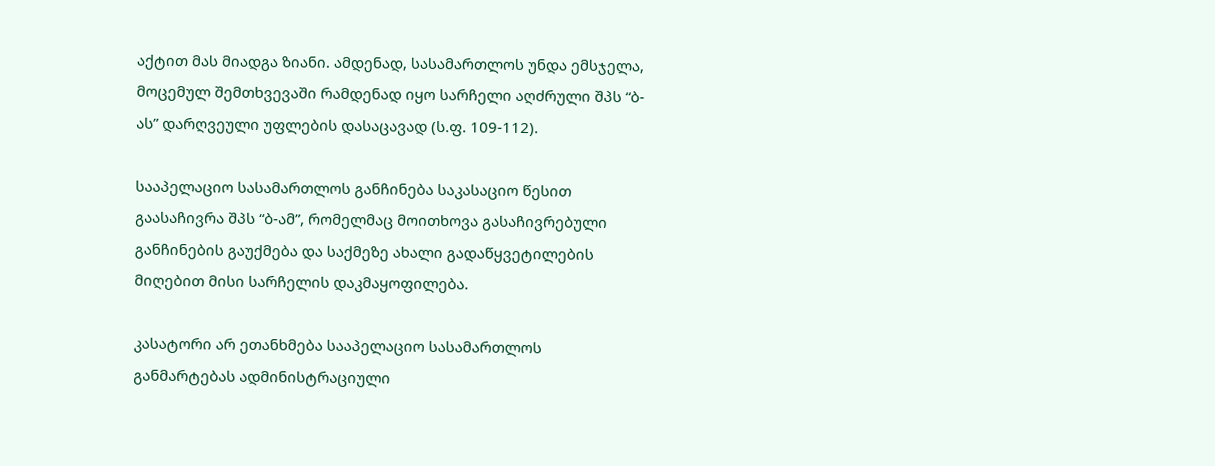აქტით მას მიადგა ზიანი. ამდენად, სასამართლოს უნდა ემსჯელა, მოცემულ შემთხვევაში რამდენად იყო სარჩელი აღძრული შპს “ბ-ას” დარღვეული უფლების დასაცავად (ს.ფ. 109-112).

სააპელაციო სასამართლოს განჩინება საკასაციო წესით გაასაჩივრა შპს “ბ-ამ”, რომელმაც მოითხოვა გასაჩივრებული განჩინების გაუქმება და საქმეზე ახალი გადაწყვეტილების მიღებით მისი სარჩელის დაკმაყოფილება.

კასატორი არ ეთანხმება სააპელაციო სასამართლოს განმარტებას ადმინისტრაციული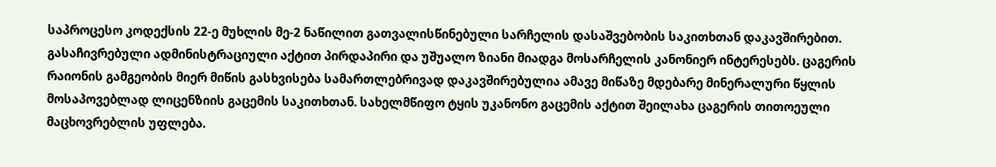საპროცესო კოდექსის 22-ე მუხლის მე-2 ნაწილით გათვალისწინებული სარჩელის დასაშვებობის საკითხთან დაკავშირებით. გასაჩივრებული ადმინისტრაციული აქტით პირდაპირი და უშუალო ზიანი მიადგა მოსარჩელის კანონიერ ინტერესებს. ცაგერის რაიონის გამგეობის მიერ მიწის გასხვისება სამართლებრივად დაკავშირებულია ამავე მიწაზე მდებარე მინერალური წყლის მოსაპოვებლად ლიცენზიის გაცემის საკითხთან. სახელმწიფო ტყის უკანონო გაცემის აქტით შეილახა ცაგერის თითოეული მაცხოვრებლის უფლება.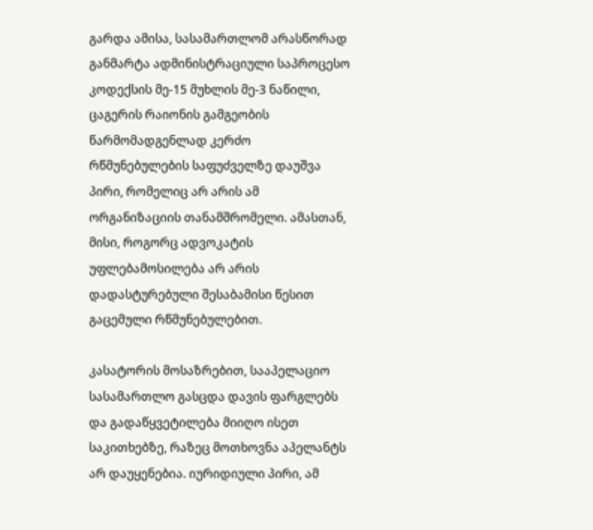გარდა ამისა, სასამართლომ არასწორად განმარტა ადმინისტრაციული საპროცესო კოდექსის მე-15 მუხლის მე-3 ნაწილი, ცაგერის რაიონის გამგეობის წარმომადგენლად კერძო რწმუნებულების საფუძველზე დაუშვა პირი, რომელიც არ არის ამ ორგანიზაციის თანამშრომელი. ამასთან, მისი, როგორც ადვოკატის უფლებამოსილება არ არის დადასტურებული შესაბამისი წესით გაცემული რწმუნებულებით.

კასატორის მოსაზრებით, სააპელაციო სასამართლო გასცდა დავის ფარგლებს და გადაწყვეტილება მიიღო ისეთ საკითხებზე, რაზეც მოთხოვნა აპელანტს არ დაუყენებია. იურიდიული პირი, ამ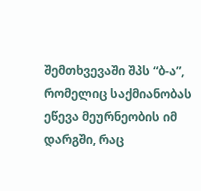შემთხვევაში შპს “ბ-ა”, რომელიც საქმიანობას ეწევა მეურნეობის იმ დარგში, რაც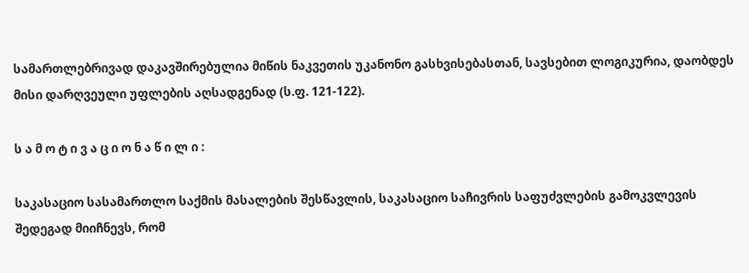სამართლებრივად დაკავშირებულია მიწის ნაკვეთის უკანონო გასხვისებასთან, სავსებით ლოგიკურია, დაობდეს მისი დარღვეული უფლების აღსადგენად (ს.ფ. 121-122).

ს ა მ ო ტ ი ვ ა ც ი ო ნ ა წ ი ლ ი :

საკასაციო სასამართლო საქმის მასალების შესწავლის, საკასაციო საჩივრის საფუძვლების გამოკვლევის შედეგად მიიჩნევს, რომ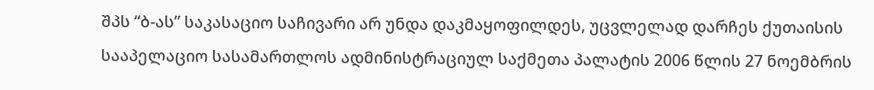შპს “ბ-ას” საკასაციო საჩივარი არ უნდა დაკმაყოფილდეს, უცვლელად დარჩეს ქუთაისის სააპელაციო სასამართლოს ადმინისტრაციულ საქმეთა პალატის 2006 წლის 27 ნოემბრის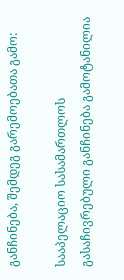განჩინება, შემდეგ გარემოებათა გამო:

სააპელაციო სასამართლოს გასაჩივრებული განჩინება გამოტანილია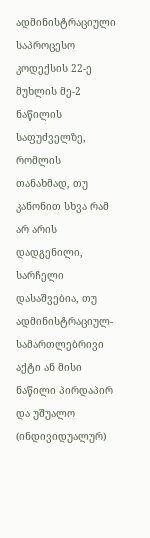ადმინისტრაციული საპროცესო კოდექსის 22-ე მუხლის მე-2 ნაწილის საფუძველზე, რომლის თანახმად, თუ კანონით სხვა რამ არ არის დადგენილი, სარჩელი დასაშვებია, თუ ადმინისტრაციულ-სამართლებრივი აქტი ან მისი ნაწილი პირდაპირ და უშუალო (ინდივიდუალურ)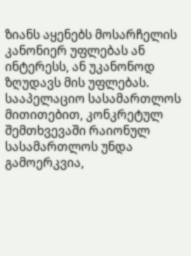ზიანს აყენებს მოსარჩელის კანონიერ უფლებას ან ინტერესს, ან უკანონოდ ზღუდავს მის უფლებას. სააპელაციო სასამართლოს მითითებით, კონკრეტულ შემთხვევაში რაიონულ სასამართლოს უნდა გამოერკვია,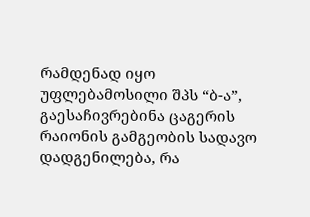რამდენად იყო უფლებამოსილი შპს “ბ-ა”, გაესაჩივრებინა ცაგერის რაიონის გამგეობის სადავო დადგენილება, რა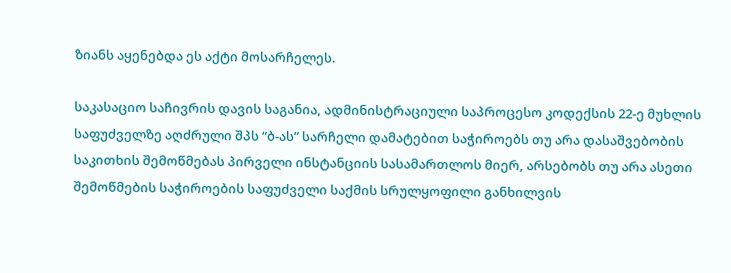ზიანს აყენებდა ეს აქტი მოსარჩელეს.

საკასაციო საჩივრის დავის საგანია, ადმინისტრაციული საპროცესო კოდექსის 22-ე მუხლის საფუძველზე აღძრული შპს “ბ-ას” სარჩელი დამატებით საჭიროებს თუ არა დასაშვებობის საკითხის შემოწმებას პირველი ინსტანციის სასამართლოს მიერ, არსებობს თუ არა ასეთი შემოწმების საჭიროების საფუძველი საქმის სრულყოფილი განხილვის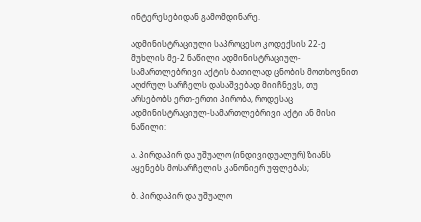ინტერესებიდან გამომდინარე.

ადმინისტრაციული საპროცესო კოდექსის 22-ე მუხლის მე-2 ნაწილი ადმინისტრაციულ-სამართლებრივი აქტის ბათილად ცნობის მოთხოვნით აღძრულ სარჩელს დასაშვებად მიიჩნევს, თუ არსებობს ერთ-ერთი პირობა, როდესაც ადმინისტრაციულ-სამართლებრივი აქტი ან მისი ნაწილი:

ა. პირდაპირ და უშუალო (ინდივიდუალურ) ზიანს აყენებს მოსარჩელის კანონიერ უფლებას;

ბ. პირდაპირ და უშუალო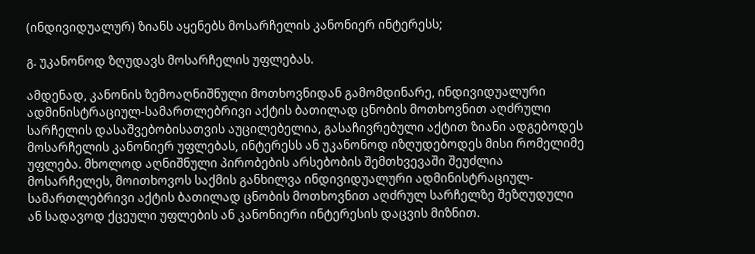(ინდივიდუალურ) ზიანს აყენებს მოსარჩელის კანონიერ ინტერესს;

გ. უკანონოდ ზღუდავს მოსარჩელის უფლებას.

ამდენად, კანონის ზემოაღნიშნული მოთხოვნიდან გამომდინარე, ინდივიდუალური ადმინისტრაციულ-სამართლებრივი აქტის ბათილად ცნობის მოთხოვნით აღძრული სარჩელის დასაშვებობისათვის აუცილებელია, გასაჩივრებული აქტით ზიანი ადგებოდეს მოსარჩელის კანონიერ უფლებას, ინტერესს ან უკანონოდ იზღუდებოდეს მისი რომელიმე უფლება. მხოლოდ აღნიშნული პირობების არსებობის შემთხვევაში შეუძლია მოსარჩელეს, მოითხოვოს საქმის განხილვა ინდივიდუალური ადმინისტრაციულ-სამართლებრივი აქტის ბათილად ცნობის მოთხოვნით აღძრულ სარჩელზე შეზღუდული ან სადავოდ ქცეული უფლების ან კანონიერი ინტერესის დაცვის მიზნით.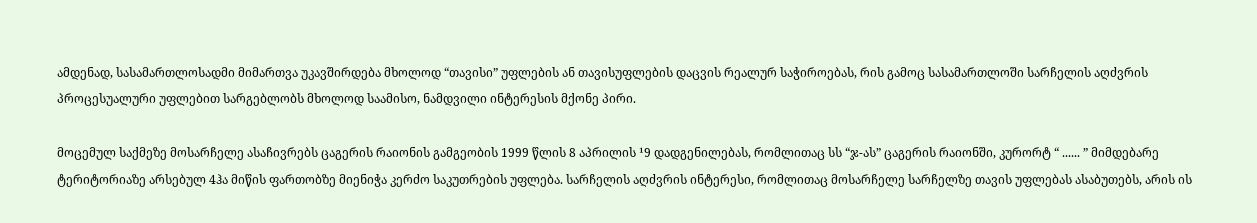ამდენად, სასამართლოსადმი მიმართვა უკავშირდება მხოლოდ “თავისი” უფლების ან თავისუფლების დაცვის რეალურ საჭიროებას, რის გამოც სასამართლოში სარჩელის აღძვრის პროცესუალური უფლებით სარგებლობს მხოლოდ საამისო, ნამდვილი ინტერესის მქონე პირი.

მოცემულ საქმეზე მოსარჩელე ასაჩივრებს ცაგერის რაიონის გამგეობის 1999 წლის 8 აპრილის ¹9 დადგენილებას, რომლითაც სს “ჯ-ას” ცაგერის რაიონში, კურორტ “ ...... ” მიმდებარე ტერიტორიაზე არსებულ 4ჰა მიწის ფართობზე მიენიჭა კერძო საკუთრების უფლება. სარჩელის აღძვრის ინტერესი, რომლითაც მოსარჩელე სარჩელზე თავის უფლებას ასაბუთებს, არის ის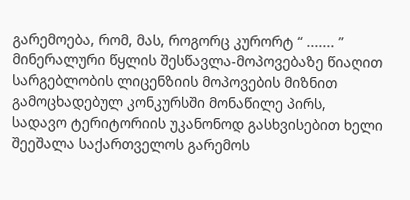გარემოება, რომ, მას, როგორც კურორტ “ ....... ” მინერალური წყლის შესწავლა-მოპოვებაზე წიაღით სარგებლობის ლიცენზიის მოპოვების მიზნით გამოცხადებულ კონკურსში მონაწილე პირს, სადავო ტერიტორიის უკანონოდ გასხვისებით ხელი შეეშალა საქართველოს გარემოს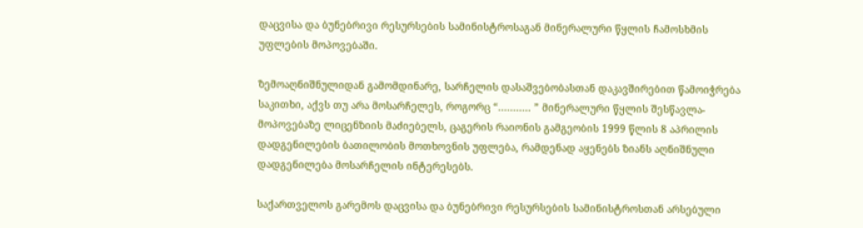დაცვისა და ბუნებრივი რესურსების სამინისტროსაგან მინერალური წყლის ჩამოსხმის უფლების მოპოვებაში.

ზემოაღნიშნულიდან გამომდინარე, სარჩელის დასაშვებობასთან დაკავშირებით წამოიჭრება საკითხი, აქვს თუ არა მოსარჩელეს, როგორც “........... ” მინერალური წყლის შესწავლა-მოპოვებაზე ლიცენზიის მაძიებელს, ცაგერის რაიონის გამგეობის 1999 წლის 8 აპრილის დადგენილების ბათილობის მოთხოვნის უფლება, რამდენად აყენებს ზიანს აღნიშნული დადგენილება მოსარჩელის ინტერესებს.

საქართველოს გარემოს დაცვისა და ბუნებრივი რესურსების სამინისტროსთან არსებული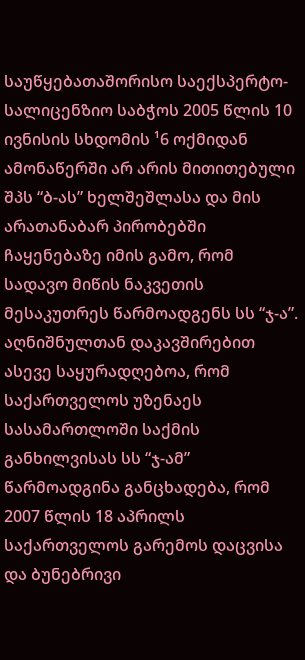საუწყებათაშორისო საექსპერტო-სალიცენზიო საბჭოს 2005 წლის 10 ივნისის სხდომის ¹6 ოქმიდან ამონაწერში არ არის მითითებული შპს “ბ-ას” ხელშეშლასა და მის არათანაბარ პირობებში ჩაყენებაზე იმის გამო, რომ სადავო მიწის ნაკვეთის მესაკუთრეს წარმოადგენს სს “ჯ-ა”. აღნიშნულთან დაკავშირებით ასევე საყურადღებოა, რომ საქართველოს უზენაეს სასამართლოში საქმის განხილვისას სს “ჯ-ამ” წარმოადგინა განცხადება, რომ 2007 წლის 18 აპრილს საქართველოს გარემოს დაცვისა და ბუნებრივი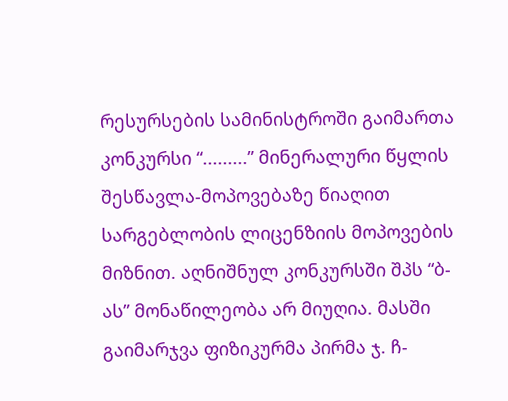რესურსების სამინისტროში გაიმართა კონკურსი “.........” მინერალური წყლის შესწავლა-მოპოვებაზე წიაღით სარგებლობის ლიცენზიის მოპოვების მიზნით. აღნიშნულ კონკურსში შპს “ბ-ას” მონაწილეობა არ მიუღია. მასში გაიმარჯვა ფიზიკურმა პირმა ჯ. ჩ-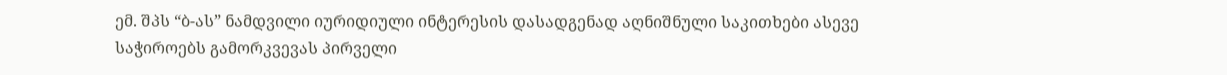ემ. შპს “ბ-ას” ნამდვილი იურიდიული ინტერესის დასადგენად აღნიშნული საკითხები ასევე საჭიროებს გამორკვევას პირველი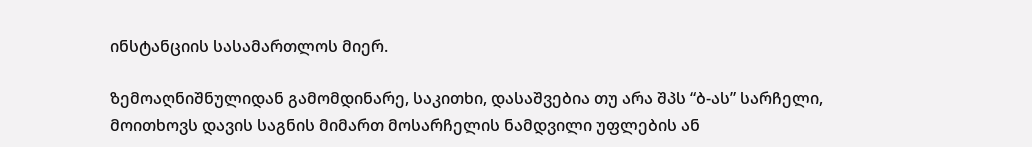ინსტანციის სასამართლოს მიერ.

ზემოაღნიშნულიდან გამომდინარე, საკითხი, დასაშვებია თუ არა შპს “ბ-ას” სარჩელი, მოითხოვს დავის საგნის მიმართ მოსარჩელის ნამდვილი უფლების ან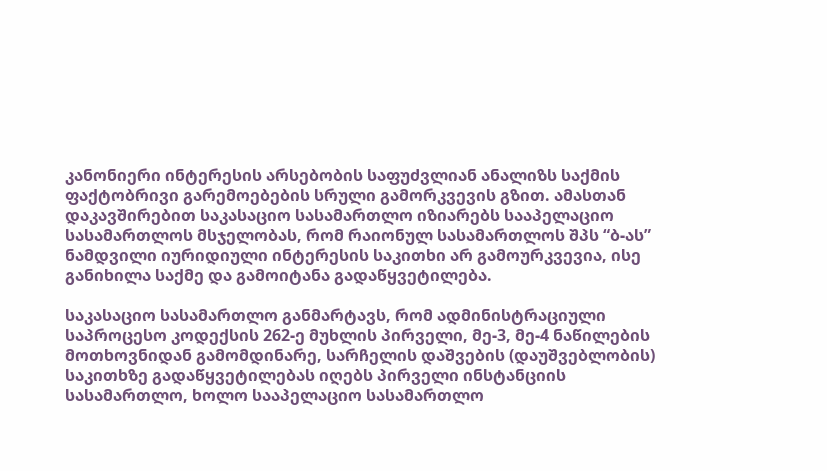კანონიერი ინტერესის არსებობის საფუძვლიან ანალიზს საქმის ფაქტობრივი გარემოებების სრული გამორკვევის გზით. ამასთან დაკავშირებით საკასაციო სასამართლო იზიარებს სააპელაციო სასამართლოს მსჯელობას, რომ რაიონულ სასამართლოს შპს “ბ-ას” ნამდვილი იურიდიული ინტერესის საკითხი არ გამოურკვევია, ისე განიხილა საქმე და გამოიტანა გადაწყვეტილება.

საკასაციო სასამართლო განმარტავს, რომ ადმინისტრაციული საპროცესო კოდექსის 262-ე მუხლის პირველი, მე-3, მე-4 ნაწილების მოთხოვნიდან გამომდინარე, სარჩელის დაშვების (დაუშვებლობის) საკითხზე გადაწყვეტილებას იღებს პირველი ინსტანციის სასამართლო, ხოლო სააპელაციო სასამართლო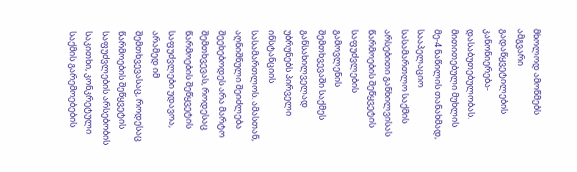მხოლოდ ამოწმებს ამგვარი გადაწყვეტილების კანონიერება-დასაბუთებულობას. მითითებული მუხლის მე-4 ნაწილის თანახმად, სააპელაციო სასამართლო საქმის არსებითი განხილვისას წარმოების შეწყვეტის საფუძვლების გამოვლენის შემთხვევაში საქმეს განსახილველად უბრუნებს პირველი ინსტანციის სასამართლოს. ამასთან, აღნიშნული შეიძლება შეეხებოდეს არა მარტო შემთხვევას, როდესაც წარმოების შეწყვეტის საფუძვლები უდავოა, არამედ იმ შემთხვევასაც, როდესაც წარმოების შეწყვეტის საფუძვლების არსებობის საკითხი, კონკრეტული საქმის გარემოებების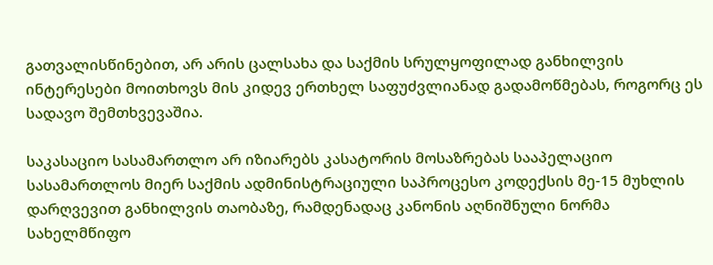გათვალისწინებით, არ არის ცალსახა და საქმის სრულყოფილად განხილვის ინტერესები მოითხოვს მის კიდევ ერთხელ საფუძვლიანად გადამოწმებას, როგორც ეს სადავო შემთხვევაშია.

საკასაციო სასამართლო არ იზიარებს კასატორის მოსაზრებას სააპელაციო სასამართლოს მიერ საქმის ადმინისტრაციული საპროცესო კოდექსის მე-15 მუხლის დარღვევით განხილვის თაობაზე, რამდენადაც კანონის აღნიშნული ნორმა სახელმწიფო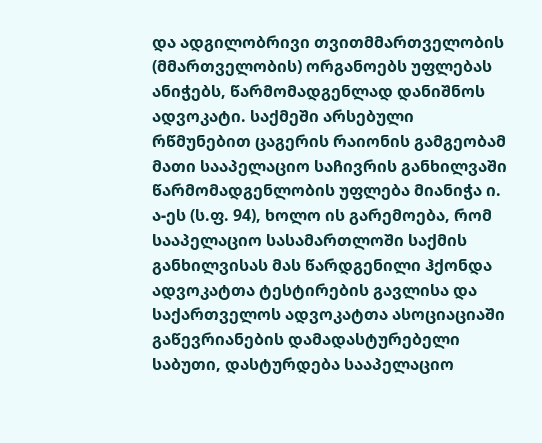და ადგილობრივი თვითმმართველობის (მმართველობის) ორგანოებს უფლებას ანიჭებს, წარმომადგენლად დანიშნოს ადვოკატი. საქმეში არსებული რწმუნებით ცაგერის რაიონის გამგეობამ მათი სააპელაციო საჩივრის განხილვაში წარმომადგენლობის უფლება მიანიჭა ი. ა-ეს (ს.ფ. 94), ხოლო ის გარემოება, რომ სააპელაციო სასამართლოში საქმის განხილვისას მას წარდგენილი ჰქონდა ადვოკატთა ტესტირების გავლისა და საქართველოს ადვოკატთა ასოციაციაში გაწევრიანების დამადასტურებელი საბუთი, დასტურდება სააპელაციო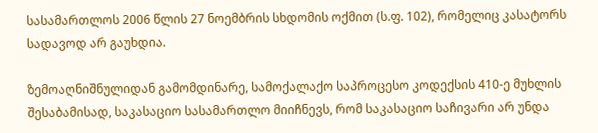სასამართლოს 2006 წლის 27 ნოემბრის სხდომის ოქმით (ს.ფ. 102), რომელიც კასატორს სადავოდ არ გაუხდია.

ზემოაღნიშნულიდან გამომდინარე, სამოქალაქო საპროცესო კოდექსის 410-ე მუხლის შესაბამისად, საკასაციო სასამართლო მიიჩნევს, რომ საკასაციო საჩივარი არ უნდა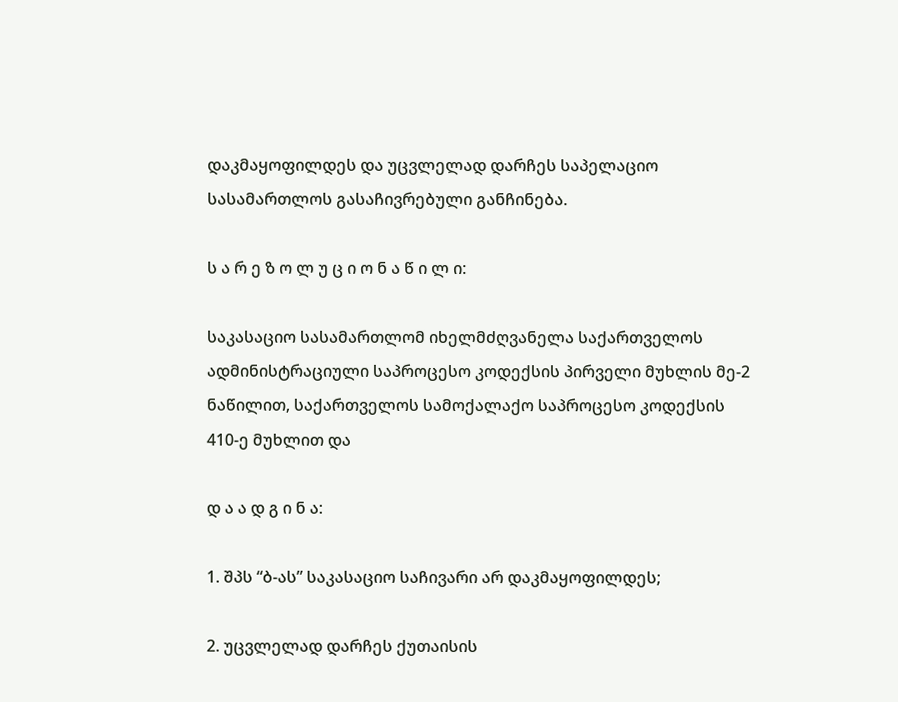დაკმაყოფილდეს და უცვლელად დარჩეს საპელაციო სასამართლოს გასაჩივრებული განჩინება.

ს ა რ ე ზ ო ლ უ ც ი ო ნ ა წ ი ლ ი:

საკასაციო სასამართლომ იხელმძღვანელა საქართველოს ადმინისტრაციული საპროცესო კოდექსის პირველი მუხლის მე-2 ნაწილით, საქართველოს სამოქალაქო საპროცესო კოდექსის 410-ე მუხლით და

დ ა ა დ გ ი ნ ა:

1. შპს “ბ-ას” საკასაციო საჩივარი არ დაკმაყოფილდეს;

2. უცვლელად დარჩეს ქუთაისის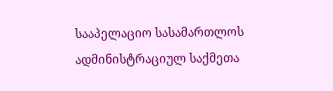სააპელაციო სასამართლოს ადმინისტრაციულ საქმეთა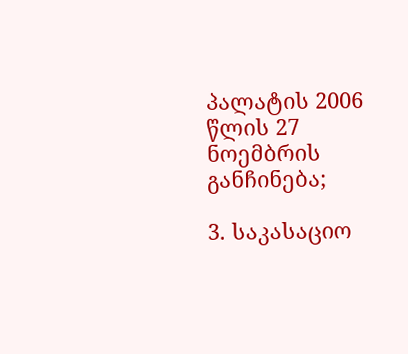პალატის 2006 წლის 27 ნოემბრის განჩინება;

3. საკასაციო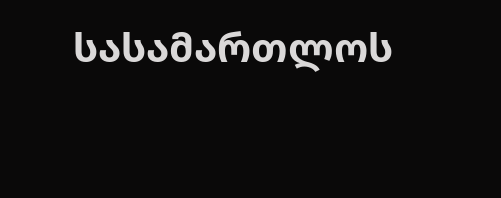სასამართლოს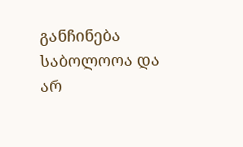განჩინება საბოლოოა და არ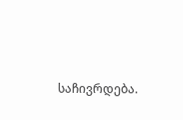საჩივრდება.